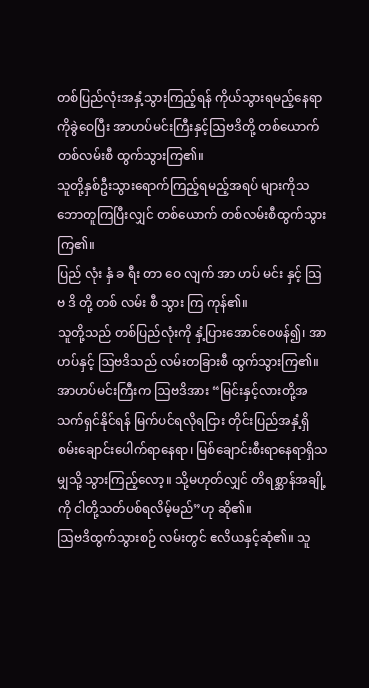တစ်ပြည်လုံးအနှံ့သွားကြည့်ရန် ကိုယ်သွားရမည့်နေရာကိုခွဲဝေပြီး အာဟပ်မင်းကြီးနှင့်ဩဗဒိတို့ တစ်ယောက်တစ်လမ်းစီ ထွက်သွားကြ၏။
သူတို့နှစ်ဦးသွားရောက်ကြည့်ရမည့်အရပ် များကိုသဘောတူကြပြီးလျှင် တစ်ယောက် တစ်လမ်းစီထွက်သွားကြ၏။
ပြည် လုံး နှံ ခ ရီး တာ ဝေ လျက် အာ ဟပ် မင်း နှင့် သြ ဗ ဒိ တို့ တစ် လမ်း စီ သွား ကြ ကုန်၏။
သူတို့သည် တစ်ပြည်လုံးကို နှံ့ပြားအောင်ဝေဖန်၍၊ အာဟပ်နှင့် ဩဗဒိသည် လမ်းတခြားစီ ထွက်သွားကြ၏။
အာဟပ်မင်းကြီးက ဩဗဒိအား “မြင်းနှင့်လားတို့အသက်ရှင်နိုင်ရန် မြက်ပင်ရလိုရငြား တိုင်းပြည်အနှံ့ရှိ စမ်းချောင်းပေါက်ရာနေရာ၊ မြစ်ချောင်းစီးရာနေရာရှိသမျှသို့ သွားကြည့်လော့။ သို့မဟုတ်လျှင် တိရစ္ဆာန်အချို့ကို ငါတို့သတ်ပစ်ရလိမ့်မည်”ဟု ဆို၏။
ဩဗဒိထွက်သွားစဉ် လမ်းတွင် ဧလိယနှင့်ဆုံ၏။ သူ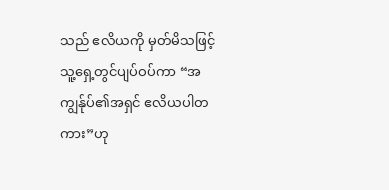သည် ဧလိယကို မှတ်မိသဖြင့် သူ့ရှေ့တွင်ပျပ်ဝပ်ကာ “အကျွန်ုပ်၏အရှင် ဧလိယပါတကား”ဟု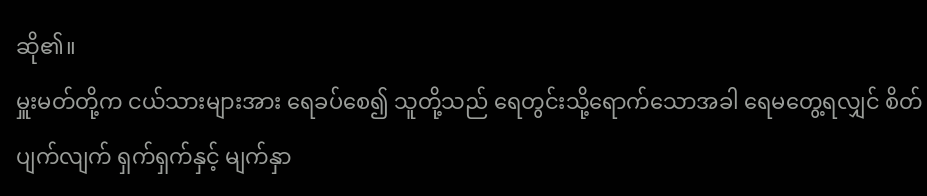ဆို၏။
မှူးမတ်တို့က ငယ်သားများအား ရေခပ်စေ၍ သူတို့သည် ရေတွင်းသို့ရောက်သောအခါ ရေမတွေ့ရလျှင် စိတ်ပျက်လျက် ရှက်ရှက်နှင့် မျက်နှာ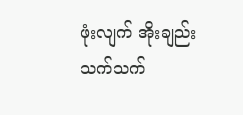ဖုံးလျက် အိုးချည်းသက်သက်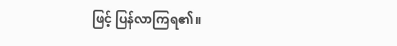ဖြင့် ပြန်လာကြရ၏။